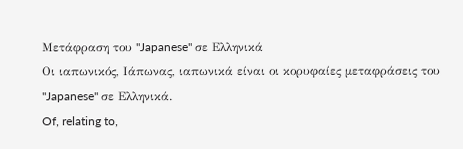Μετάφραση του "Japanese" σε Ελληνικά
Οι ιαπωνικός, Ιάπωνας, ιαπωνικά είναι οι κορυφαίες μεταφράσεις του "Japanese" σε Ελληνικά.
Of, relating to,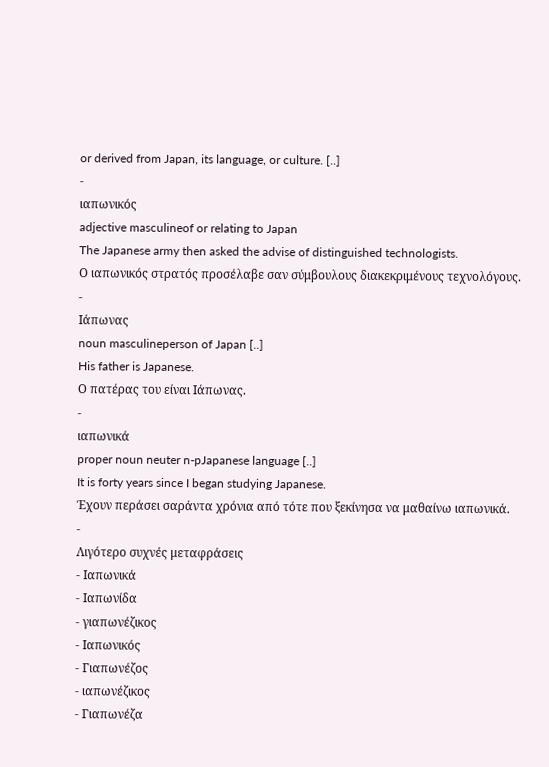or derived from Japan, its language, or culture. [..]
-
ιαπωνικός
adjective masculineof or relating to Japan
The Japanese army then asked the advise of distinguished technologists.
Ο ιαπωνικός στρατός προσέλαβε σαν σύμβουλους διακεκριμένους τεχνολόγους.
-
Ιάπωνας
noun masculineperson of Japan [..]
His father is Japanese.
Ο πατέρας του είναι Ιάπωνας.
-
ιαπωνικά
proper noun neuter n-pJapanese language [..]
It is forty years since I began studying Japanese.
Έχουν περάσει σαράντα χρόνια από τότε που ξεκίνησα να μαθαίνω ιαπωνικά.
-
Λιγότερο συχνές μεταφράσεις
- Ιαπωνικά
- Ιαπωνίδα
- γιαπωνέζικος
- Ιαπωνικός
- Γιαπωνέζος
- ιαπωνέζικος
- Γιαπωνέζα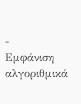-
Εμφάνιση αλγοριθμικά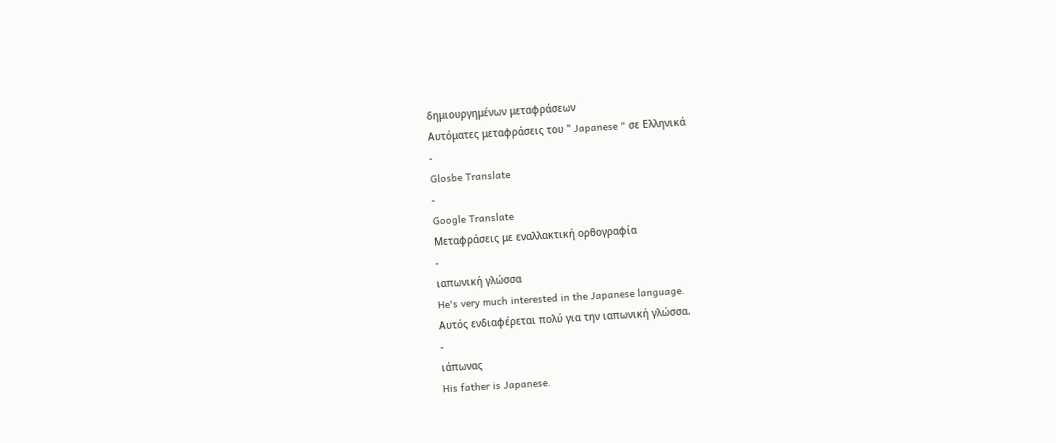δημιουργημένων μεταφράσεων
Αυτόματες μεταφράσεις του " Japanese " σε Ελληνικά
-
Glosbe Translate
-
Google Translate
Μεταφράσεις με εναλλακτική ορθογραφία
-
ιαπωνική γλώσσα
He's very much interested in the Japanese language.
Αυτός ενδιαφέρεται πολύ για την ιαπωνική γλώσσα.
-
ιάπωνας
His father is Japanese.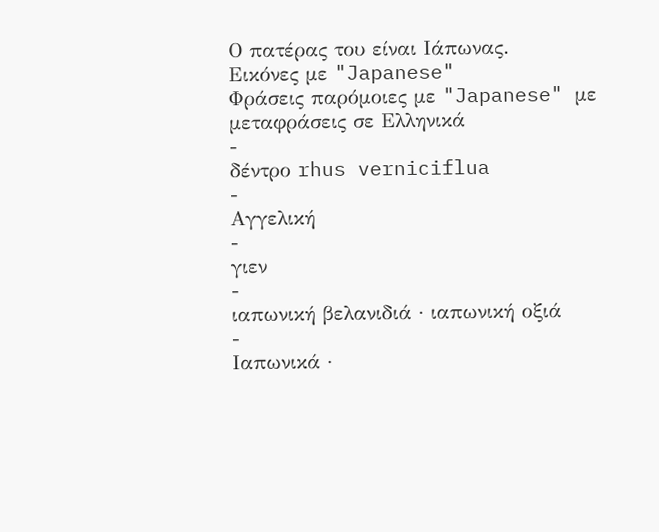Ο πατέρας του είναι Ιάπωνας.
Εικόνες με "Japanese"
Φράσεις παρόμοιες με "Japanese" με μεταφράσεις σε Ελληνικά
-
δέντρο rhus verniciflua
-
Αγγελική
-
γιεν
-
ιαπωνική βελανιδιά · ιαπωνική οξιά
-
Ιαπωνικά ·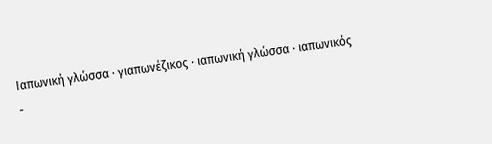Ιαπωνική γλώσσα · γιαπωνέζικος · ιαπωνική γλώσσα · ιαπωνικός
-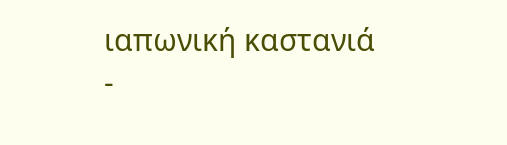ιαπωνική καστανιά
-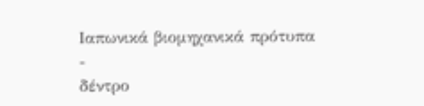Ιαπωνικά βιομηχανικά πρότυπα
-
δέντρο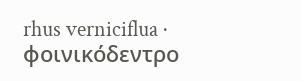rhus verniciflua · φοινικόδεντρο